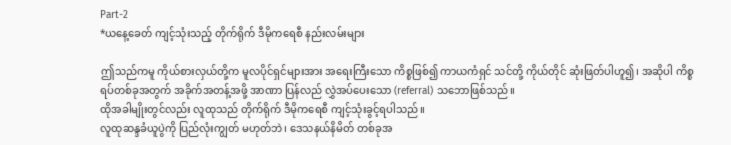Part-2
*ယနေ့ခေတ် ကျင့်သုံးသည့် တိုက်ရိုက် ဒီမိုကရေစီ နည်းလမ်းများ

ဤသည်ကမူ ကိုယ်စားလှယ်တို့က မူလပိုင်ရှင်များအား အရေးကြီးသော ကိစ္စဖြစ်၍ ကာယကံရှင် သင်တို့ ကိုယ်တိုင် ဆုံးဖြတ်ပါဟူ၍၊ အဆိုပါ ကိစ္စရပ်တစ်ခုအတွက် အခိုက်အတန့်အဖို့ အာဏာ ပြန်လည် လွှဲအပ်ပေးသော (referral) သဘောဖြစ်သည်။
ထိုအခါမျိုးတွင်လည်း လူထုသည် တိုက်ရိုက် ဒီမိုကရေစီ ကျင့်သုံးခွင့်ရပါသည်။
လူထုဆန္ဒခံယူပွဲကို ပြည်လုံးကျွတ် မဟုတ်ဘဲ၊ ဒေသနယ်နိမိတ် တစ်ခုအ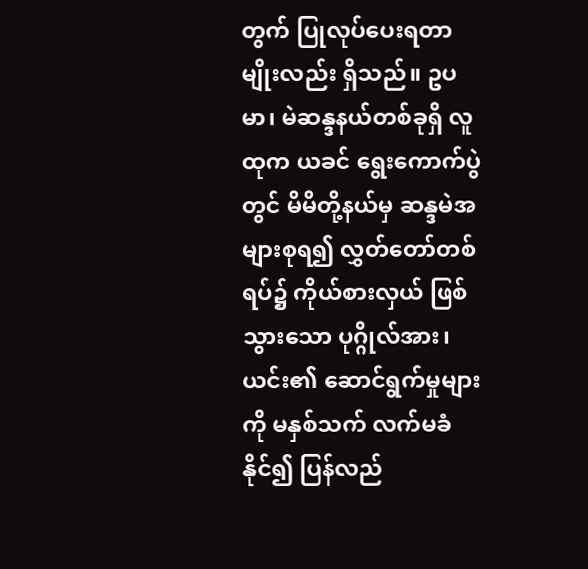တွက် ပြုလုပ်ပေးရတာမျိုးလည်း ရှိသည်။ ဥပမာ၊ မဲဆန္ဒနယ်တစ်ခုရှိ လူထုက ယခင် ရွေးကောက်ပွဲတွင် မိမိတို့နယ်မှ ဆန္ဒမဲအများစုရ၍ လွှတ်တော်တစ်ရပ်၌ ကိုယ်စားလှယ် ဖြစ်သွားသော ပုဂ္ဂိုလ်အား၊ ယင်း၏ ဆောင်ရွက်မှုများကို မနှစ်သက် လက်မခံနိုင်၍ ပြန်လည်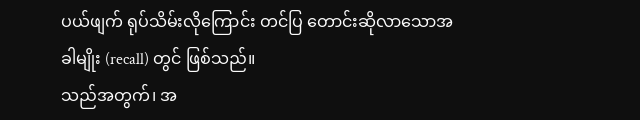ပယ်ဖျက် ရုပ်သိမ်းလိုကြောင်း တင်ပြ တောင်းဆိုလာသောအခါမျိုး (recall) တွင် ဖြစ်သည်။
သည်အတွက်၊ အ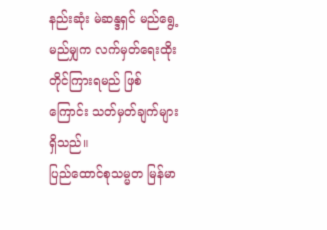နည်းဆုံး မဲဆန္ဒရှင် မည်ရွေ့မည်မျှက လက်မှတ်ရေးထိုး တိုင်ကြားရမည် ဖြစ်ကြောင်း သတ်မှတ်ချက်များ ရှိသည်။
ပြည်ထောင်စုသမ္မတ မြန်မာ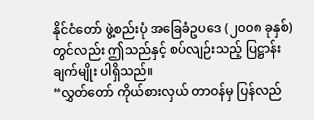နိုင်ငံတော် ဖွဲ့စည်းပုံ အခြေခံဥပဒေ (၂၀၀၈ ခုနှစ်) တွင်လည်း ဤသည်နှင့် စပ်လျဉ်းသည့် ပြဋ္ဌာန်းချက်မျိုး ပါရှိသည်။
“လွှတ်တော် ကိုယ်စားလှယ် တာဝန်မှ ပြန်လည်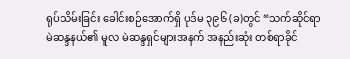ရုပ်သိမ်းခြင်း ခေါင်းစဉ်အောက်ရှိ ပုဒ်မ ၃၉၆ (ခ)တွင် “သက်ဆိုင်ရာ မဲဆန္ဒနယ်၏ မူလ မဲဆန္ဒရှင်များအနက် အနည်းဆုံး တစ်ရာခိုင်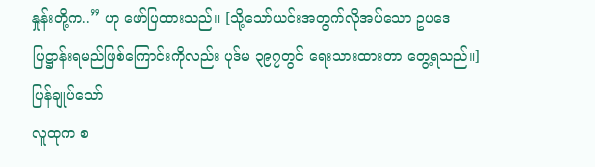နှုန်းတို့က..” ဟု ဖော်ပြထားသည်။ [သို့သော်ယင်းအတွက်လိုအပ်သော ဥပဒေပြဋ္ဌာန်းရမည်ဖြစ်ကြောင်းကိုလည်း ပုဒ်မ ၃၉၇တွင် ရေးသားထားတာ တွေ့ရသည်။]
ပြန်ချုပ်သော်
လူထုက စ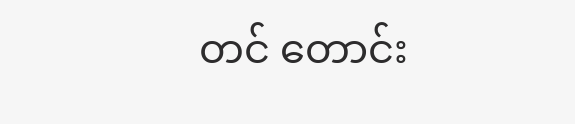တင် တောင်း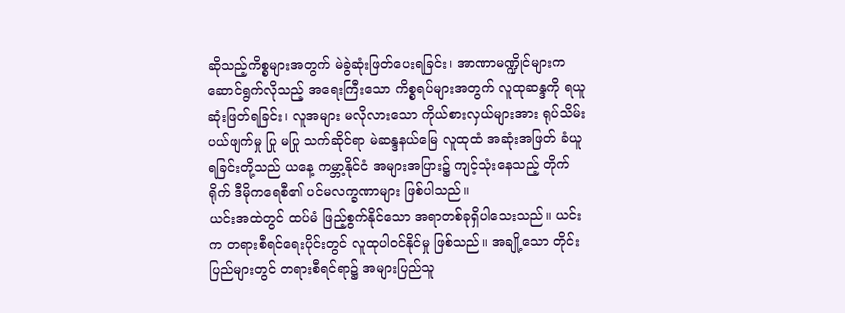ဆိုသည့်ကိစ္စများအတွက် မဲခွဲဆုံးဖြတ်ပေးရခြင်း၊ အာဏာမဏ္ဍိုင်များက ဆောင်ရွက်လိုသည့် အရေးကြီးသော ကိစ္စရပ်များအတွက် လူထုဆန္ဒကို ရယူဆုံးဖြတ်ရခြင်း၊ လူအများ မလိုလားသော ကိုယ်စားလှယ်များအား ရုပ်သိမ်းပယ်ဖျက်မှု ပြု မပြု သက်ဆိုင်ရာ မဲဆန္ဒနယ်မြေ လူထုထံ အဆုံးအဖြတ် ခံယူရခြင်းတို့သည် ယနေ့ ကမ္ဘာ့နိုင်ငံ အများအပြား၌ ကျင့်သုံးနေသည့် တိုက်ရိုက် ဒီမိုကရေစီ၏ ပင်မလက္ခဏာများ ဖြစ်ပါသည်။
ယင်းအထဲတွင် ထပ်မံ ဖြည့်စွက်နိုင်သော အရာတစ်ခုရှိပါသေးသည်။ ယင်းက တရားစီရင်ရေးပိုင်းတွင် လူထုပါဝင်နိုင်မှု ဖြစ်သည်။ အချို့သော တိုင်းပြည်များတွင် တရားစီရင်ရာ၌ အများပြည်သူ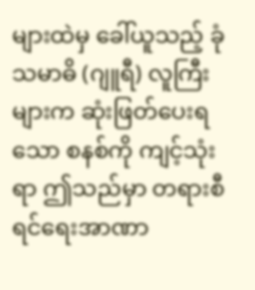များထဲမှ ခေါ်ယူသည့် ခုံသမာဓိ (ဂျူရီ) လူကြီးများက ဆုံးဖြတ်ပေးရသော စနစ်ကို ကျင့်သုံးရာ ဤသည်မှာ တရားစီရင်ရေးအာဏာ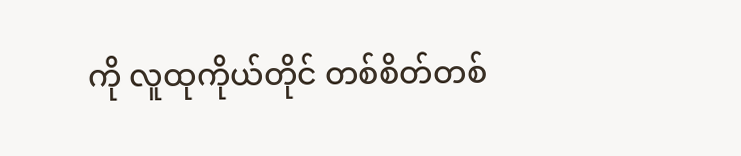ကို လူထုကိုယ်တိုင် တစ်စိတ်တစ်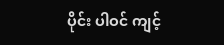ပိုင်း ပါဝင် ကျင့်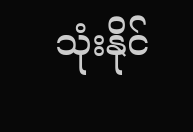သုံးနိုင်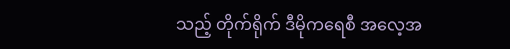သည့် တိုက်ရိုက် ဒီမိုကရေစီ အလေ့အ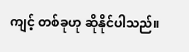ကျင့် တစ်ခုဟု ဆိုနိုင်ပါသည်။